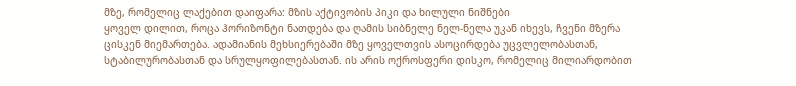მზე, რომელიც ლაქებით დაიფარა: მზის აქტივობის პიკი და ხილული ნიშნები
ყოველ დილით, როცა ჰორიზონტი ნათდება და ღამის სიბნელე ნელ-ნელა უკან იხევს, ჩვენი მზერა ცისკენ მიემართება. ადამიანის მეხსიერებაში მზე ყოველთვის ასოცირდება უცვლელობასთან, სტაბილურობასთან და სრულყოფილებასთან. ის არის ოქროსფერი დისკო, რომელიც მილიარდობით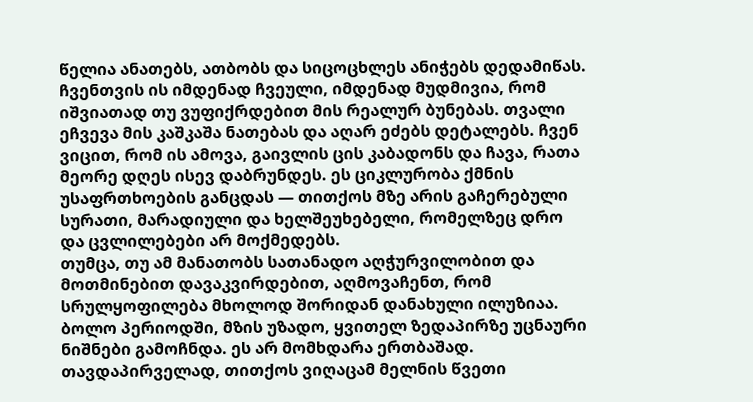წელია ანათებს, ათბობს და სიცოცხლეს ანიჭებს დედამიწას. ჩვენთვის ის იმდენად ჩვეული, იმდენად მუდმივია, რომ იშვიათად თუ ვუფიქრდებით მის რეალურ ბუნებას. თვალი ეჩვევა მის კაშკაშა ნათებას და აღარ ეძებს დეტალებს. ჩვენ ვიცით, რომ ის ამოვა, გაივლის ცის კაბადონს და ჩავა, რათა მეორე დღეს ისევ დაბრუნდეს. ეს ციკლურობა ქმნის უსაფრთხოების განცდას — თითქოს მზე არის გაჩერებული სურათი, მარადიული და ხელშეუხებელი, რომელზეც დრო და ცვლილებები არ მოქმედებს.
თუმცა, თუ ამ მანათობს სათანადო აღჭურვილობით და მოთმინებით დავაკვირდებით, აღმოვაჩენთ, რომ სრულყოფილება მხოლოდ შორიდან დანახული ილუზიაა. ბოლო პერიოდში, მზის უზადო, ყვითელ ზედაპირზე უცნაური ნიშნები გამოჩნდა. ეს არ მომხდარა ერთბაშად. თავდაპირველად, თითქოს ვიღაცამ მელნის წვეთი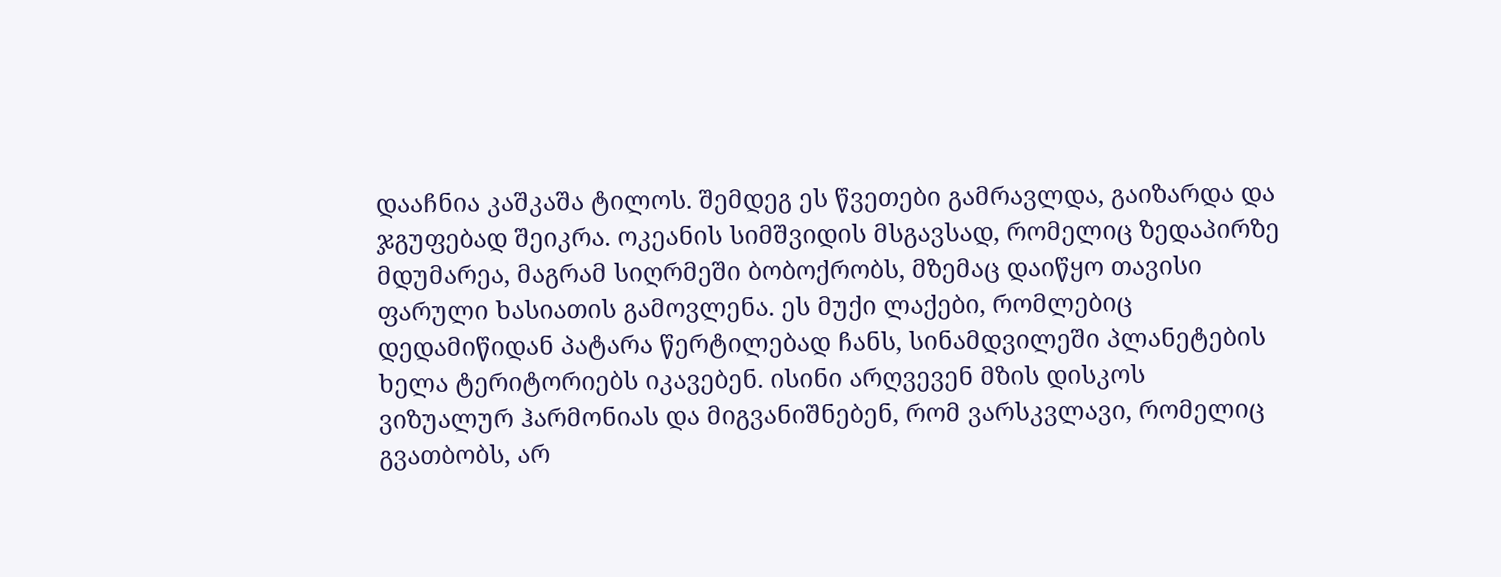დააჩნია კაშკაშა ტილოს. შემდეგ ეს წვეთები გამრავლდა, გაიზარდა და ჯგუფებად შეიკრა. ოკეანის სიმშვიდის მსგავსად, რომელიც ზედაპირზე მდუმარეა, მაგრამ სიღრმეში ბობოქრობს, მზემაც დაიწყო თავისი ფარული ხასიათის გამოვლენა. ეს მუქი ლაქები, რომლებიც დედამიწიდან პატარა წერტილებად ჩანს, სინამდვილეში პლანეტების ხელა ტერიტორიებს იკავებენ. ისინი არღვევენ მზის დისკოს ვიზუალურ ჰარმონიას და მიგვანიშნებენ, რომ ვარსკვლავი, რომელიც გვათბობს, არ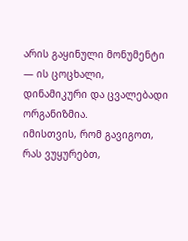არის გაყინული მონუმენტი — ის ცოცხალი, დინამიკური და ცვალებადი ორგანიზმია.
იმისთვის, რომ გავიგოთ, რას ვუყურებთ,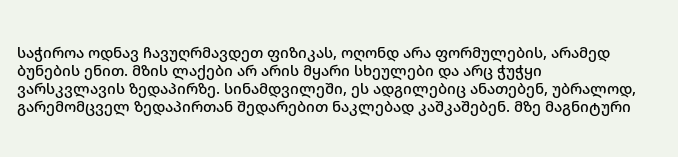საჭიროა ოდნავ ჩავუღრმავდეთ ფიზიკას, ოღონდ არა ფორმულების, არამედ ბუნების ენით. მზის ლაქები არ არის მყარი სხეულები და არც ჭუჭყი ვარსკვლავის ზედაპირზე. სინამდვილეში, ეს ადგილებიც ანათებენ, უბრალოდ, გარემომცველ ზედაპირთან შედარებით ნაკლებად კაშკაშებენ. მზე მაგნიტური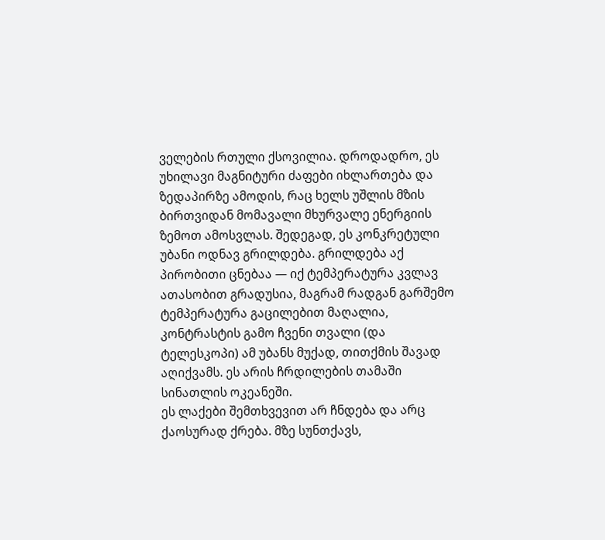ველების რთული ქსოვილია. დროდადრო, ეს უხილავი მაგნიტური ძაფები იხლართება და ზედაპირზე ამოდის, რაც ხელს უშლის მზის ბირთვიდან მომავალი მხურვალე ენერგიის ზემოთ ამოსვლას. შედეგად, ეს კონკრეტული უბანი ოდნავ გრილდება. გრილდება აქ პირობითი ცნებაა — იქ ტემპერატურა კვლავ ათასობით გრადუსია, მაგრამ რადგან გარშემო ტემპერატურა გაცილებით მაღალია, კონტრასტის გამო ჩვენი თვალი (და ტელესკოპი) ამ უბანს მუქად, თითქმის შავად აღიქვამს. ეს არის ჩრდილების თამაში სინათლის ოკეანეში.
ეს ლაქები შემთხვევით არ ჩნდება და არც ქაოსურად ქრება. მზე სუნთქავს,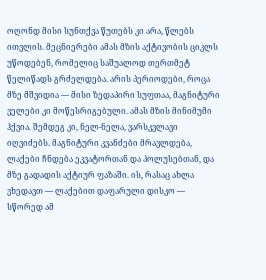ოღონდ მისი სუნთქვა წუთებს კი არა, წლებს ითვლის. მეცნიერები ამას მზის აქტივობის ციკლს უწოდებენ, რომელიც საშუალოდ თერთმეტ წელიწადს გრძელდება. არის პერიოდები, როცა მზე მშვიდია — მისი ზედაპირი სუფთაა, მაგნიტური ველები კი მოწესრიგებული. ამას მზის მინიმუმი ჰქვია. შემდეგ კი, ნელ-ნელა, ვარსკვლავი იღვიძებს. მაგნიტური კვანძები მრავლდება, ლაქები ჩნდება ეკვატორთან და პოლუსებთან, და მზე გადადის აქტიურ ფაზაში. ის, რასაც ახლა ვხედავთ — ლაქებით დაფარული დისკო — სწორედ ამ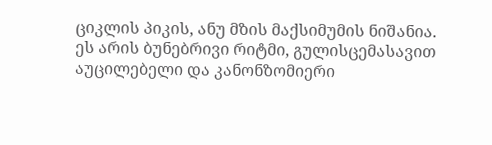ციკლის პიკის, ანუ მზის მაქსიმუმის ნიშანია. ეს არის ბუნებრივი რიტმი, გულისცემასავით აუცილებელი და კანონზომიერი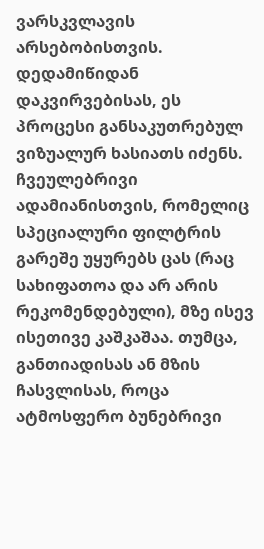ვარსკვლავის არსებობისთვის.
დედამიწიდან დაკვირვებისას, ეს პროცესი განსაკუთრებულ ვიზუალურ ხასიათს იძენს. ჩვეულებრივი ადამიანისთვის, რომელიც სპეციალური ფილტრის გარეშე უყურებს ცას (რაც სახიფათოა და არ არის რეკომენდებული), მზე ისევ ისეთივე კაშკაშაა. თუმცა, განთიადისას ან მზის ჩასვლისას, როცა ატმოსფერო ბუნებრივი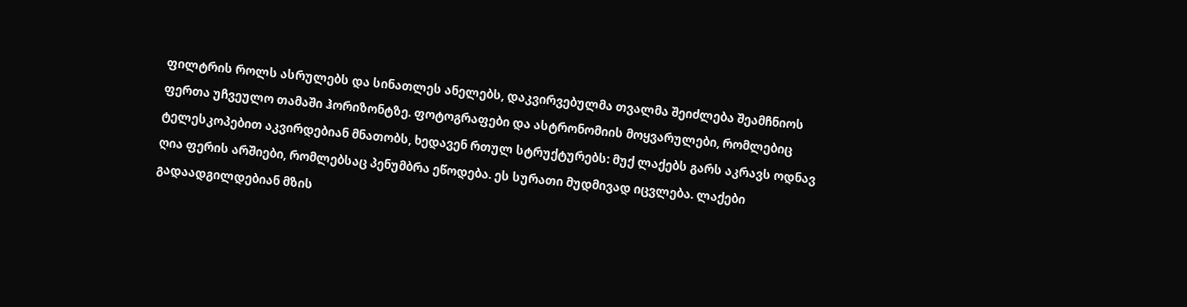ფილტრის როლს ასრულებს და სინათლეს ანელებს, დაკვირვებულმა თვალმა შეიძლება შეამჩნიოს ფერთა უჩვეულო თამაში ჰორიზონტზე. ფოტოგრაფები და ასტრონომიის მოყვარულები, რომლებიც ტელესკოპებით აკვირდებიან მნათობს, ხედავენ რთულ სტრუქტურებს: მუქ ლაქებს გარს აკრავს ოდნავ ღია ფერის არშიები, რომლებსაც პენუმბრა ეწოდება. ეს სურათი მუდმივად იცვლება. ლაქები გადაადგილდებიან მზის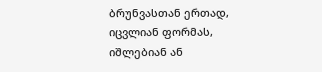ბრუნვასთან ერთად, იცვლიან ფორმას, იშლებიან ან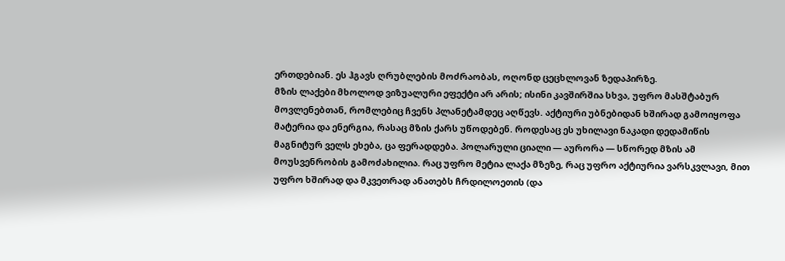ერთდებიან. ეს ჰგავს ღრუბლების მოძრაობას, ოღონდ ცეცხლოვან ზედაპირზე.
მზის ლაქები მხოლოდ ვიზუალური ეფექტი არ არის; ისინი კავშირშია სხვა, უფრო მასშტაბურ მოვლენებთან, რომლებიც ჩვენს პლანეტამდეც აღწევს. აქტიური უბნებიდან ხშირად გამოიყოფა მატერია და ენერგია, რასაც მზის ქარს უწოდებენ. როდესაც ეს უხილავი ნაკადი დედამიწის მაგნიტურ ველს ეხება, ცა ფერადდება. პოლარული ციალი — აურორა — სწორედ მზის ამ მოუსვენრობის გამოძახილია. რაც უფრო მეტია ლაქა მზეზე, რაც უფრო აქტიურია ვარსკვლავი, მით უფრო ხშირად და მკვეთრად ანათებს ჩრდილოეთის (და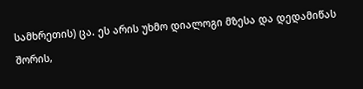სამხრეთის) ცა. ეს არის უხმო დიალოგი მზესა და დედამიწას შორის,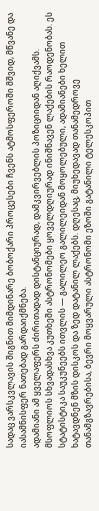სადაც ვარსკვლავის შიგნით მიმდინარე ბობოქარი პროცესები ჩვენს ატმოსფეროში მშვიდ, მწვანე და იასამნისფერ ნათებად გარდაიქმნება.
ადამიანი ამ ყველაფერს ძირითადად დისტანციურად, დამკვირვებლის პოზიციიდან აღიქვამს. მსოფლიოს სხვადასხვა კუთხეში ასტრონომები ყოველდღიურად ინიშნავენ ლაქების რაოდენობას. ეს სტატისტიკა საუკუნეებს ითვლის — გალილეო გალილეიდან მოყოლებული, ადამიანები ხელით ხატავდნენ მზის დისკოს და ზედ დატანილ ლაქებს. დღესაც, მიუხედავად თანამედროვე თანამგზავრებისა, ბევრი მოყვარული ასტრონომი ეზოში გატანილი ტელესკოპით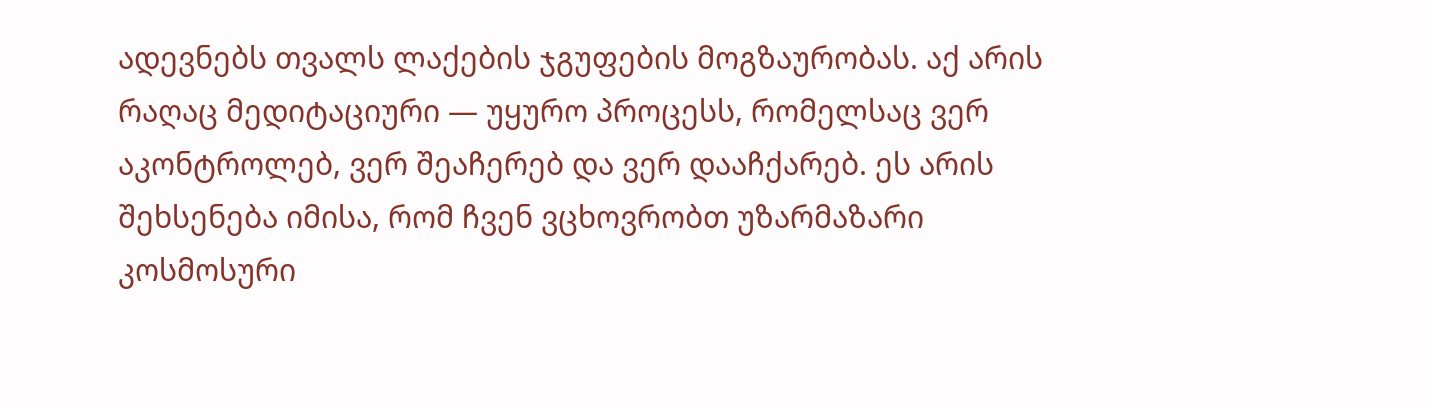ადევნებს თვალს ლაქების ჯგუფების მოგზაურობას. აქ არის რაღაც მედიტაციური — უყურო პროცესს, რომელსაც ვერ აკონტროლებ, ვერ შეაჩერებ და ვერ დააჩქარებ. ეს არის შეხსენება იმისა, რომ ჩვენ ვცხოვრობთ უზარმაზარი კოსმოსური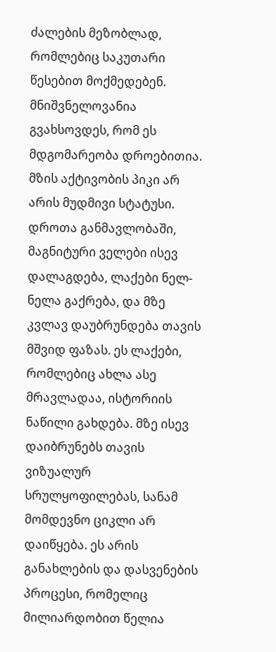ძალების მეზობლად, რომლებიც საკუთარი წესებით მოქმედებენ.
მნიშვნელოვანია გვახსოვდეს, რომ ეს მდგომარეობა დროებითია. მზის აქტივობის პიკი არ არის მუდმივი სტატუსი. დროთა განმავლობაში, მაგნიტური ველები ისევ დალაგდება, ლაქები ნელ-ნელა გაქრება, და მზე კვლავ დაუბრუნდება თავის მშვიდ ფაზას. ეს ლაქები, რომლებიც ახლა ასე მრავლადაა, ისტორიის ნაწილი გახდება. მზე ისევ დაიბრუნებს თავის ვიზუალურ სრულყოფილებას, სანამ მომდევნო ციკლი არ დაიწყება. ეს არის განახლების და დასვენების პროცესი, რომელიც მილიარდობით წელია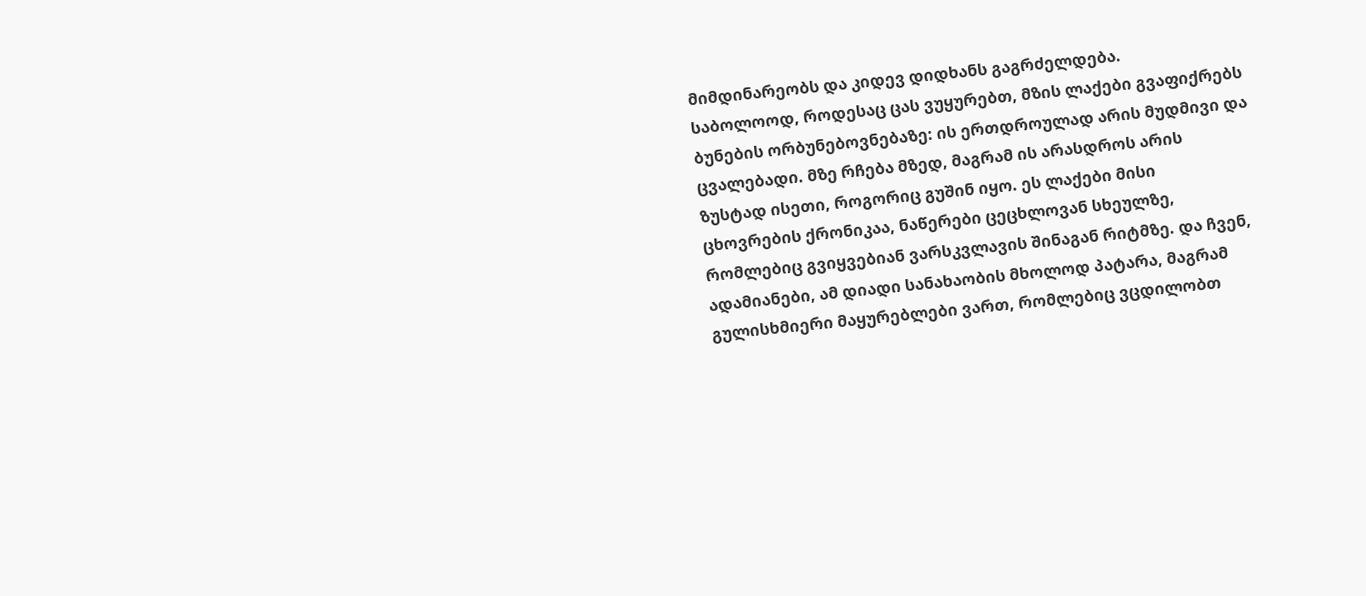მიმდინარეობს და კიდევ დიდხანს გაგრძელდება.
საბოლოოდ, როდესაც ცას ვუყურებთ, მზის ლაქები გვაფიქრებს ბუნების ორბუნებოვნებაზე: ის ერთდროულად არის მუდმივი და ცვალებადი. მზე რჩება მზედ, მაგრამ ის არასდროს არის ზუსტად ისეთი, როგორიც გუშინ იყო. ეს ლაქები მისი ცხოვრების ქრონიკაა, ნაწერები ცეცხლოვან სხეულზე, რომლებიც გვიყვებიან ვარსკვლავის შინაგან რიტმზე. და ჩვენ, ადამიანები, ამ დიადი სანახაობის მხოლოდ პატარა, მაგრამ გულისხმიერი მაყურებლები ვართ, რომლებიც ვცდილობთ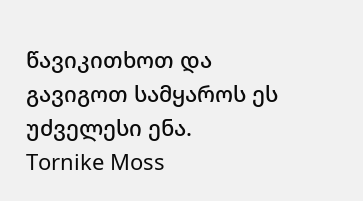წავიკითხოთ და გავიგოთ სამყაროს ეს უძველესი ენა.
Tornike Moss